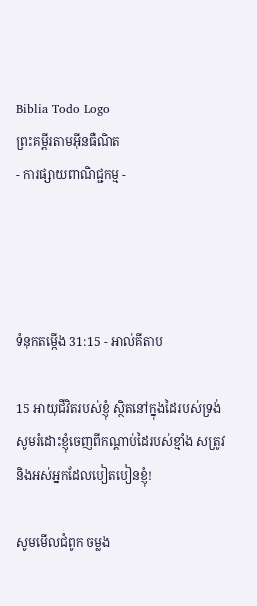Biblia Todo Logo
ព្រះគម្ពីរតាមអ៊ីនធឺណិត
- ការផ្សាយពាណិជ្ជកម្ម -




ទំនុកតម្កើង 31:15 - អាល់គីតាប

15 អាយុជីវិតរបស់ខ្ញុំ ស្ថិតនៅក្នុងដៃរបស់ទ្រង់ សូមរំដោះខ្ញុំចេញពីកណ្ដាប់ដៃរបស់ខ្មាំង សត្រូវ និងអស់អ្នកដែលបៀត‌បៀនខ្ញុំ!

សូមមើលជំពូក ចម្លង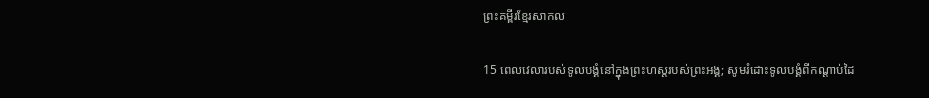ព្រះគម្ពីរខ្មែរសាកល

15 ពេលវេលារបស់ទូលបង្គំនៅក្នុងព្រះហស្តរបស់ព្រះអង្គ; សូមរំដោះទូលបង្គំពីកណ្ដាប់ដៃ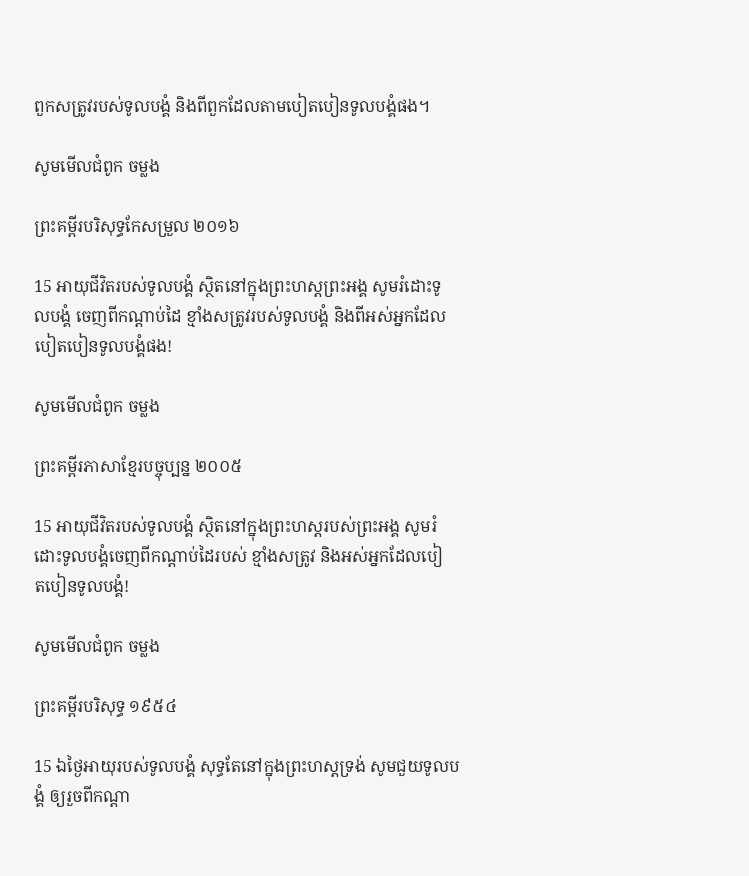ពួកសត្រូវរបស់ទូលបង្គំ និងពីពួកដែលតាមបៀតបៀនទូលបង្គំផង។

សូមមើលជំពូក ចម្លង

ព្រះគម្ពីរបរិសុទ្ធកែសម្រួល ២០១៦

15 អាយុជីវិតរបស់ទូល‌បង្គំ ស្ថិតនៅក្នុងព្រះ‌ហស្តព្រះ‌អង្គ សូមរំដោះទូល‌បង្គំ ចេញពីកណ្ដាប់ដៃ ខ្មាំងសត្រូវរបស់ទូល‌បង្គំ និងពីអស់អ្នកដែលបៀត‌បៀនទូល‌បង្គំផង!

សូមមើលជំពូក ចម្លង

ព្រះគម្ពីរភាសាខ្មែរបច្ចុប្បន្ន ២០០៥

15 អាយុជីវិតរបស់ទូលបង្គំ ស្ថិតនៅក្នុងព្រះ‌ហស្ដរបស់ព្រះអង្គ សូមរំដោះទូលបង្គំចេញពីកណ្ដាប់ដៃរបស់ ខ្មាំងសត្រូវ និងអស់អ្នកដែលបៀត‌បៀនទូលបង្គំ!

សូមមើលជំពូក ចម្លង

ព្រះគម្ពីរបរិសុទ្ធ ១៩៥៤

15 ឯថ្ងៃអាយុរបស់ទូលបង្គំ សុទ្ធតែនៅក្នុងព្រះ‌ហស្តទ្រង់ សូមជួយទូលបង្គំ ឲ្យរួចពីកណ្តា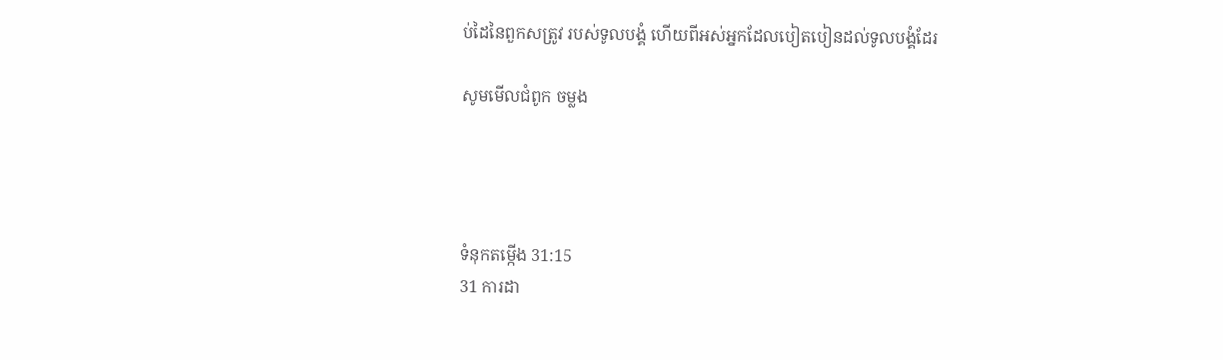ប់ដៃនៃពួកសត្រូវ របស់ទូលបង្គំ ហើយពីអស់អ្នកដែលបៀត‌បៀនដល់ទូលបង្គំដែរ

សូមមើលជំពូក ចម្លង




ទំនុកតម្កើង 31:15
31 ការដា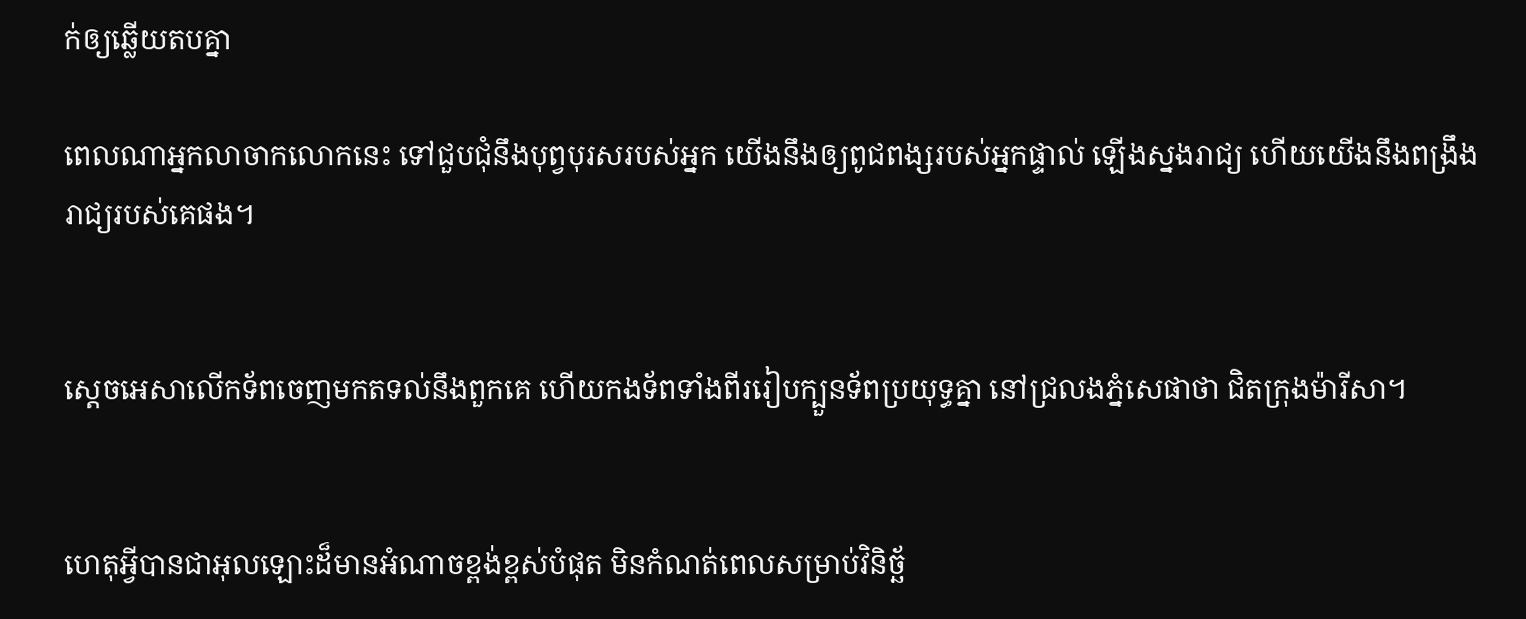ក់ឲ្យឆ្លើយតបគ្នា

ពេលណាអ្នកលាចាកលោកនេះ ទៅជួប‌ជុំនឹងបុព្វ‌បុរសរបស់អ្នក យើងនឹងឲ្យពូជ‌ពង្សរបស់អ្នកផ្ទាល់ ឡើងស្នងរាជ្យ ហើយយើងនឹងពង្រឹងរាជ្យរបស់គេផង។


ស្តេចអេ‌សាលើកទ័ពចេញមកតទល់នឹងពួកគេ ហើយកង‌ទ័ពទាំងពីររៀបក្បួនទ័ពប្រយុទ្ធគ្នា នៅជ្រលងភ្នំសេផា‌ថា ជិតក្រុងម៉ារី‌សា។


ហេតុអ្វីបានជាអុលឡោះដ៏មានអំណាចខ្ពង់‌ខ្ពស់បំផុត មិនកំណត់ពេលសម្រាប់វិនិច្ឆ័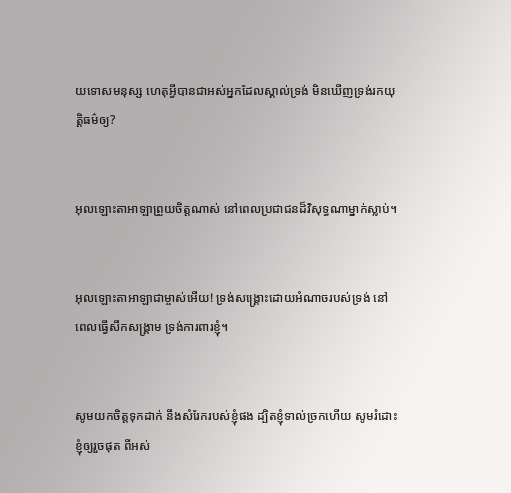យទោសមនុស្ស ហេតុអ្វីបានជាអស់អ្នកដែលស្គាល់ទ្រង់ មិនឃើញទ្រង់រកយុត្តិធម៌ឲ្យ?


អុលឡោះ‌តាអាឡាព្រួយចិត្តណាស់ នៅពេលប្រជា‌ជនដ៏‌វិសុទ្ធណាម្នាក់ស្លាប់។


អុលឡោះ‌តាអាឡាជាម្ចាស់អើយ! ទ្រង់សង្គ្រោះដោយអំណាចរបស់ទ្រង់ នៅពេលធ្វើសឹកសង្គ្រាម ទ្រង់ការពារខ្ញុំ។


សូមយកចិត្តទុកដាក់ នឹងសំរែករបស់ខ្ញុំផង ដ្បិតខ្ញុំទាល់ច្រកហើយ សូមរំដោះខ្ញុំឲ្យរួចផុត ពីអស់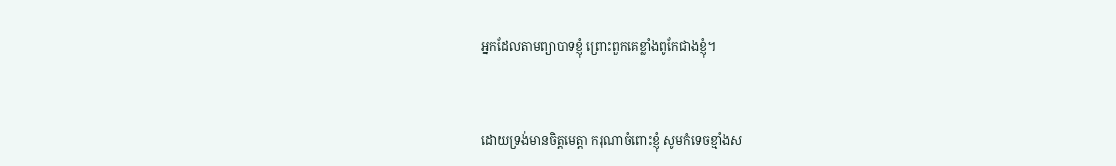អ្នកដែលតាមព្យាបាទខ្ញុំ ព្រោះពួកគេខ្លាំងពូកែជាងខ្ញុំ។


ដោយទ្រង់មានចិត្តមេត្តា ករុណាចំពោះខ្ញុំ សូមកំទេចខ្មាំងស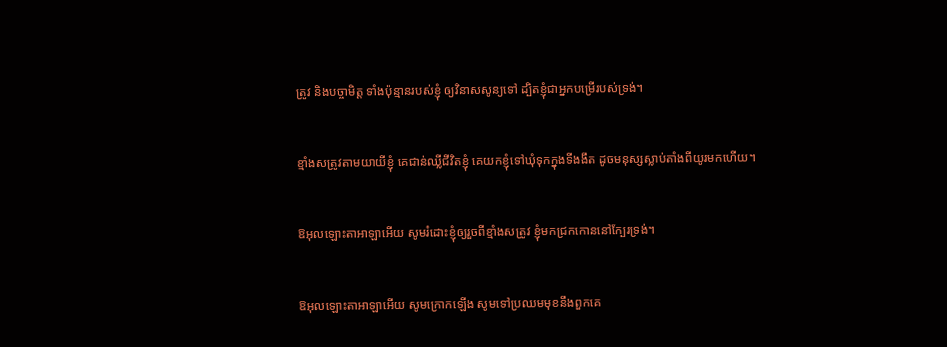ត្រូវ និងបច្ចា‌មិត្ត ទាំងប៉ុន្មានរបស់ខ្ញុំ ឲ្យវិនាសសូន្យទៅ ដ្បិតខ្ញុំជាអ្នកបម្រើរបស់ទ្រង់។


ខ្មាំងសត្រូវតាមយាយីខ្ញុំ គេជាន់ឈ្លីជីវិតខ្ញុំ គេយកខ្ញុំទៅឃុំទុកក្នុងទីងងឹត ដូចមនុស្សស្លាប់តាំងពីយូរមកហើយ។


ឱអុលឡោះ‌តាអាឡាអើយ សូមរំដោះខ្ញុំឲ្យរួចពីខ្មាំងសត្រូវ ខ្ញុំមកជ្រកកោននៅក្បែរទ្រង់។


ឱអុលឡោះ‌តាអាឡាអើយ សូមក្រោកឡើង សូមទៅប្រឈមមុខនឹងពួកគេ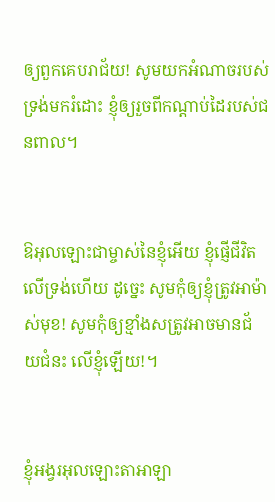ឲ្យពួកគេបរា‌ជ័យ! សូមយកអំណាចរបស់ទ្រង់មករំដោះ ខ្ញុំឲ្យរួចពីកណ្ដាប់ដៃរបស់ជនពាល។


ឱអុលឡោះជាម្ចាស់នៃខ្ញុំអើយ ខ្ញុំផ្ញើជីវិតលើទ្រង់ហើយ ដូច្នេះ សូមកុំឲ្យខ្ញុំត្រូវអាម៉ាស់មុខ! សូមកុំឲ្យខ្មាំងសត្រូវអាចមានជ័យ‌ជំនះ លើខ្ញុំឡើយ!។


ខ្ញុំអង្វរអុលឡោះ‌តាអាឡា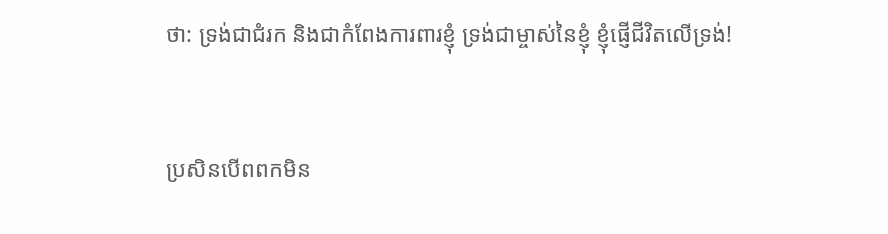ថា: ទ្រង់ជាជំរក និងជាកំពែងការពារខ្ញុំ ទ្រង់ជាម្ចាស់នៃខ្ញុំ ខ្ញុំផ្ញើជីវិតលើទ្រង់!


ប្រសិនបើពពកមិន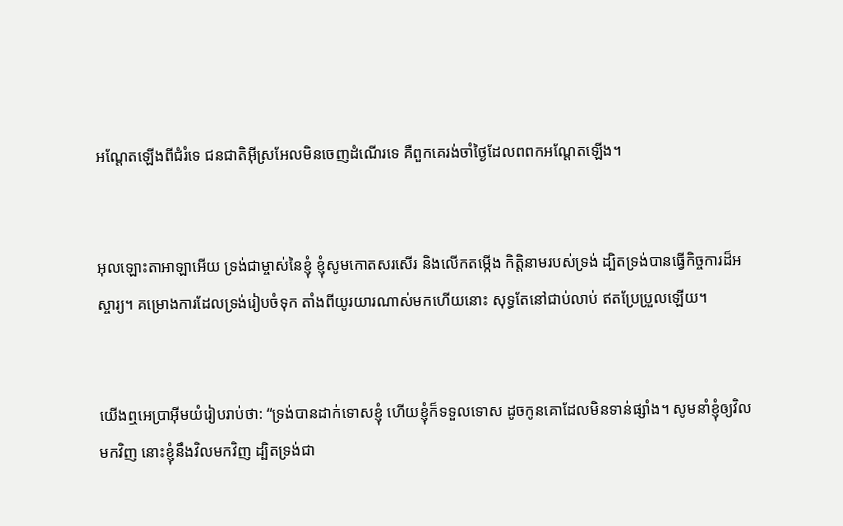អណ្តែតឡើងពីជំរំទេ ជន‌ជាតិអ៊ីស្រ‌អែលមិនចេញដំណើរទេ គឺពួកគេរង់ចាំថ្ងៃដែលពពកអណ្តែតឡើង។


អុលឡោះ‌តាអាឡាអើយ ទ្រង់ជាម្ចាស់នៃខ្ញុំ ខ្ញុំសូមកោតសរសើរ និងលើកតម្កើង កិត្តិនាមរបស់ទ្រង់ ដ្បិតទ្រង់បានធ្វើកិច្ចការដ៏អស្ចារ្យ។ គម្រោង‌ការដែលទ្រង់រៀបចំទុក តាំងពីយូរ‌យារណាស់មកហើយនោះ សុទ្ធតែនៅជាប់‌លាប់ ឥតប្រែ‌ប្រួលឡើយ។


យើងឮអេប្រាអ៊ីមយំរៀបរាប់ថា: “ទ្រង់បានដាក់ទោសខ្ញុំ ហើយខ្ញុំក៏ទទួលទោស ដូចកូនគោដែលមិនទាន់ផ្សាំង។ សូមនាំខ្ញុំឲ្យវិលមកវិញ នោះខ្ញុំនឹងវិលមកវិញ ដ្បិតទ្រង់ជា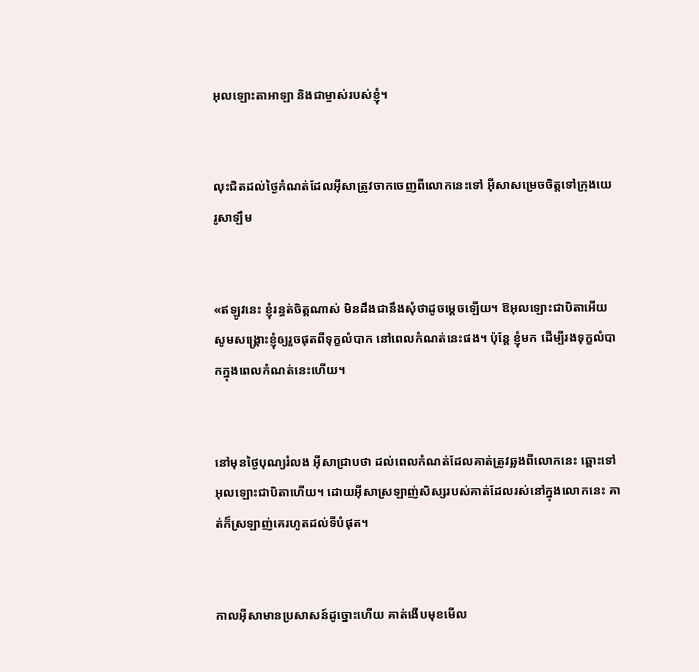អុលឡោះ‌តាអាឡា និងជាម្ចាស់របស់ខ្ញុំ។


លុះជិតដល់ថ្ងៃកំណត់ដែលអ៊ីសាត្រូវចាកចេញពីលោកនេះទៅ អ៊ីសាសម្រេចចិត្តទៅក្រុងយេរូ‌សាឡឹម


«ឥឡូវនេះ ខ្ញុំរន្ធត់ចិត្ដណាស់ មិនដឹងជានឹងសុំថាដូចម្ដេចឡើយ។ ឱអុលឡោះជាបិតាអើយ សូមសង្គ្រោះខ្ញុំឲ្យរួចផុតពីទុក្ខលំបាក នៅពេលកំណត់នេះផង។ ប៉ុន្ដែ ខ្ញុំមក ដើម្បីរងទុក្ខលំបាកក្នុងពេលកំណត់នេះហើយ។


នៅមុនថ្ងៃបុណ្យរំលង អ៊ីសាជ្រាបថា ដល់ពេលកំណត់ដែលគាត់ត្រូវឆ្លងពីលោកនេះ ឆ្ពោះទៅអុលឡោះជាបិតាហើយ។ ដោយអ៊ីសាស្រឡាញ់សិស្សរបស់គាត់ដែលរស់នៅក្នុងលោកនេះ គាត់ក៏ស្រឡាញ់គេរហូតដល់ទីបំផុត។


កាលអ៊ីសាមានប្រសាសន៍ដូច្នោះហើយ គាត់ងើបមុខមើល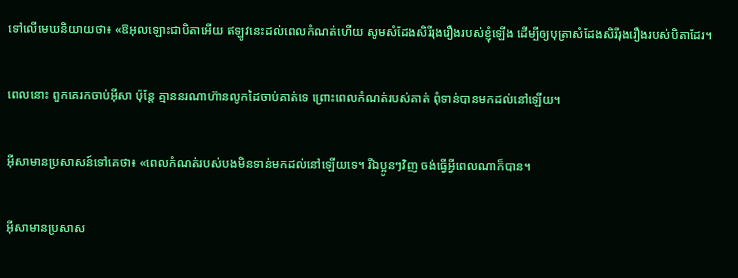ទៅលើមេឃនិយាយថា៖ «ឱអុលឡោះជាបិតាអើយ ឥឡូវនេះដល់ពេលកំណត់ហើយ សូមសំដែងសិរី‌រុង‌រឿងរបស់ខ្ញុំឡើង ដើម្បីឲ្យបុត្រាសំដែងសិរី‌រុង‌រឿងរបស់បិតាដែរ។


ពេលនោះ ពួកគេរកចាប់អ៊ីសា ប៉ុន្ដែ គ្មាននរណាហ៊ានលូកដៃចាប់គាត់ទេ ព្រោះពេលកំណត់របស់គាត់ ពុំទាន់បានមកដល់នៅឡើយ។


អ៊ីសាមានប្រសាសន៍ទៅគេថា៖ «ពេលកំណត់របស់បងមិនទាន់មកដល់នៅឡើយទេ។ រីឯប្អូនៗវិញ ចង់ធ្វើអ្វីពេលណាក៏បាន។


អ៊ីសាមានប្រសាស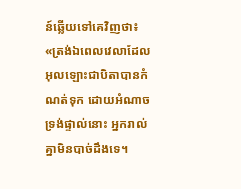ន៍ឆ្លើយទៅគេវិញថា៖ «ត្រង់ឯពេលវេលាដែលអុលឡោះជាបិតាបានកំណត់ទុក ដោយអំណាចទ្រង់ផ្ទាល់នោះ អ្នករាល់គ្នាមិនបាច់ដឹងទេ។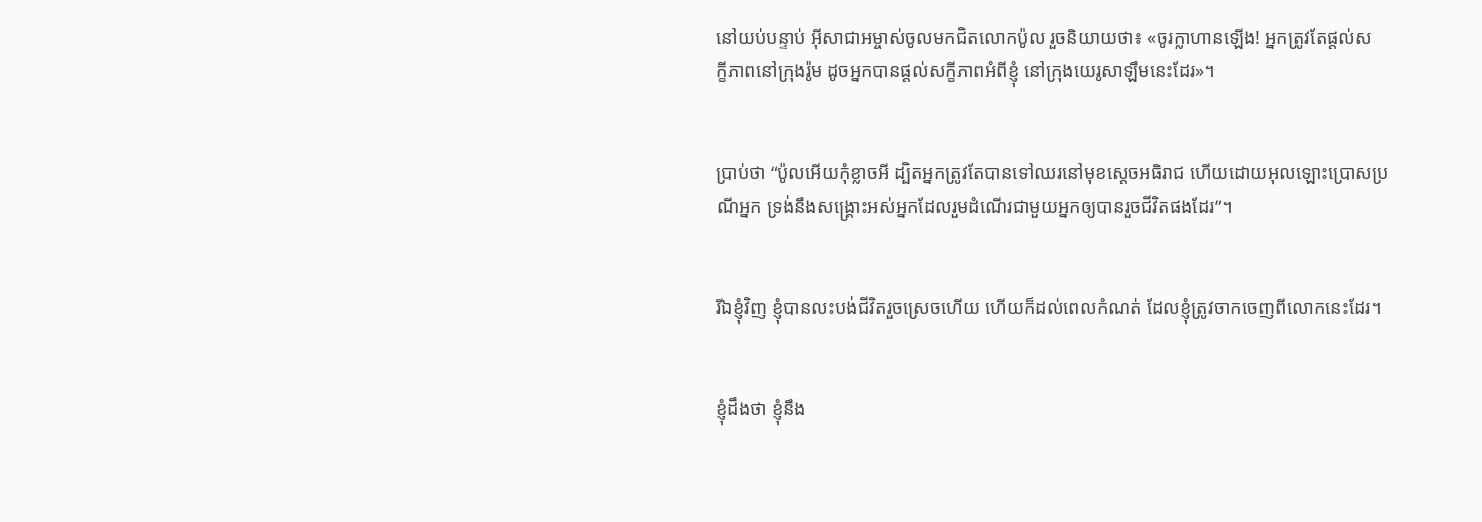នៅយប់បន្ទាប់ អ៊ីសា‌ជាអម្ចាស់ចូលមកជិតលោកប៉ូល រួចនិយាយថា៖ «ចូរក្លា‌ហានឡើង! អ្នកត្រូវតែផ្ដល់សក្ខី‌ភាពនៅក្រុងរ៉ូម ដូចអ្នកបានផ្ដល់សក្ខី‌ភាពអំពីខ្ញុំ នៅក្រុងយេរូ‌សាឡឹមនេះដែរ»។


ប្រាប់ថា “ប៉ូលអើយកុំខ្លាចអី ដ្បិតអ្នកត្រូវតែបានទៅឈរនៅមុខស្តេចអធិ‌រាជ ហើយដោយអុលឡោះប្រោស‌ប្រណីអ្នក ទ្រង់នឹងសង្គ្រោះអស់អ្នកដែលរួមដំណើរជាមួយអ្នកឲ្យបានរួចជីវិតផងដែរ”។


រីឯខ្ញុំវិញ ខ្ញុំបានលះបង់ជីវិតរួចស្រេចហើយ ហើយក៏ដល់ពេលកំណត់ ដែលខ្ញុំត្រូវចាកចេញពីលោកនេះដែរ។


ខ្ញុំដឹងថា ខ្ញុំនឹង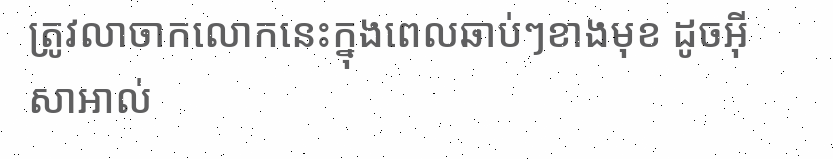ត្រូវលាចាកលោកនេះក្នុងពេលឆាប់ៗខាងមុខ ដូចអ៊ីសា‌អាល់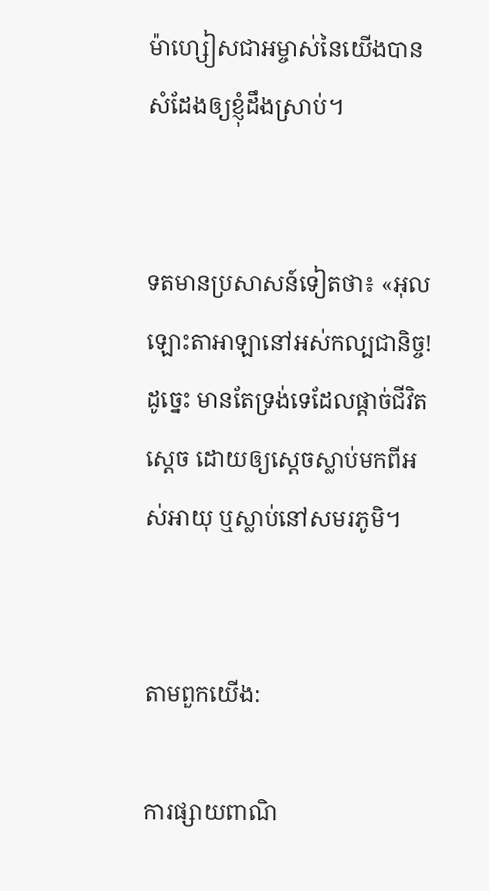ម៉ា‌ហ្សៀសជាអម្ចាស់នៃយើងបានសំដែងឲ្យខ្ញុំដឹងស្រាប់។


ទតមានប្រសាសន៍ទៀតថា៖ «អុលឡោះ‌តាអាឡានៅអស់‌កល្បជានិច្ច! ដូច្នេះ មានតែទ្រង់ទេដែលផ្តាច់ជីវិតស្តេច ដោយឲ្យស្តេចស្លាប់មកពីអស់អាយុ ឬស្លាប់នៅសម‌រភូមិ។


តាមពួកយើង:

ការផ្សាយពាណិ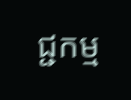ជ្ជកម្ម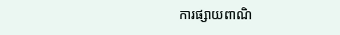ការផ្សាយពាណិ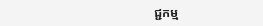ជ្ជកម្ម